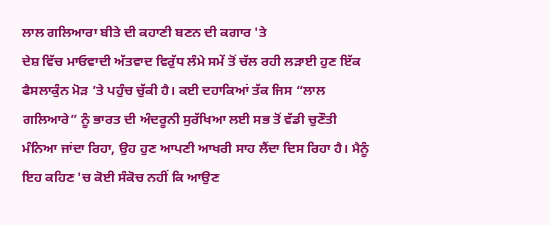ਲਾਲ ਗਲਿਆਰਾ ਬੀਤੇ ਦੀ ਕਹਾਣੀ ਬਣਨ ਦੀ ਕਗਾਰ 'ਤੇ
ਦੇਸ਼ ਵਿੱਚ ਮਾਓਵਾਦੀ ਅੱਤਵਾਦ ਵਿਰੁੱਧ ਲੰਮੇ ਸਮੇਂ ਤੋਂ ਚੱਲ ਰਹੀ ਲੜਾਈ ਹੁਣ ਇੱਕ ਫੈਸਲਾਕੁੰਨ ਮੋੜ ’ਤੇ ਪਹੁੰਚ ਚੁੱਕੀ ਹੈ। ਕਈ ਦਹਾਕਿਆਂ ਤੱਕ ਜਿਸ “ਲਾਲ ਗਲਿਆਰੇ” ਨੂੰ ਭਾਰਤ ਦੀ ਅੰਦਰੂਨੀ ਸੁਰੱਖਿਆ ਲਈ ਸਭ ਤੋਂ ਵੱਡੀ ਚੁਣੌਤੀ ਮੰਨਿਆ ਜਾਂਦਾ ਰਿਹਾ, ਉਹ ਹੁਣ ਆਪਣੀ ਆਖਰੀ ਸਾਹ ਲੈਂਦਾ ਦਿਸ ਰਿਹਾ ਹੈ। ਮੈਨੂੰ ਇਹ ਕਹਿਣ 'ਚ ਕੋਈ ਸੰਕੋਚ ਨਹੀਂ ਕਿ ਆਉਣ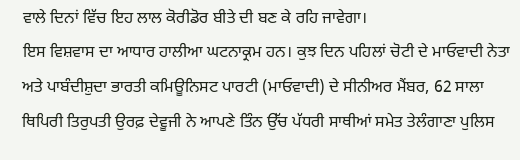ਵਾਲੇ ਦਿਨਾਂ ਵਿੱਚ ਇਹ ਲਾਲ ਕੋਰੀਡੋਰ ਬੀਤੇ ਦੀ ਬਣ ਕੇ ਰਹਿ ਜਾਵੇਗਾ।
ਇਸ ਵਿਸ਼ਵਾਸ ਦਾ ਆਧਾਰ ਹਾਲੀਆ ਘਟਨਾਕ੍ਰਮ ਹਨ। ਕੁਝ ਦਿਨ ਪਹਿਲਾਂ ਚੋਟੀ ਦੇ ਮਾਓਵਾਦੀ ਨੇਤਾ ਅਤੇ ਪਾਬੰਦੀਸ਼ੁਦਾ ਭਾਰਤੀ ਕਮਿਊਨਿਸਟ ਪਾਰਟੀ (ਮਾਓਵਾਦੀ) ਦੇ ਸੀਨੀਅਰ ਮੈਂਬਰ, 62 ਸਾਲਾ ਥਿਪਿਰੀ ਤਿਰੁਪਤੀ ਉਰਫ਼ ਦੇਵੂਜੀ ਨੇ ਆਪਣੇ ਤਿੰਨ ਉੱਚ ਪੱਧਰੀ ਸਾਥੀਆਂ ਸਮੇਤ ਤੇਲੰਗਾਣਾ ਪੁਲਿਸ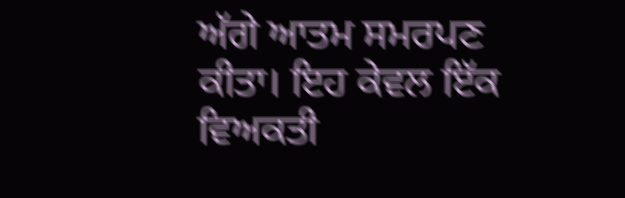ਅੱਗੇ ਆਤਮ ਸਮਰਪਣ ਕੀਤਾ। ਇਹ ਕੇਵਲ ਇੱਕ ਵਿਅਕਤੀ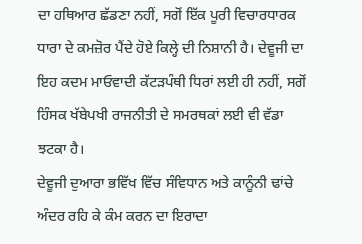ਦਾ ਹਥਿਆਰ ਛੱਡਣਾ ਨਹੀਂ, ਸਗੋਂ ਇੱਕ ਪੂਰੀ ਵਿਚਾਰਧਾਰਕ ਧਾਰਾ ਦੇ ਕਮਜ਼ੋਰ ਪੈਂਦੇ ਹੋਏ ਕਿਲ੍ਹੇ ਦੀ ਨਿਸ਼ਾਨੀ ਹੈ। ਦੇਵੂਜੀ ਦਾ ਇਹ ਕਦਮ ਮਾਓਵਾਦੀ ਕੱਟੜਪੰਥੀ ਧਿਰਾਂ ਲਈ ਹੀ ਨਹੀਂ, ਸਗੋਂ ਹਿੰਸਕ ਖੱਬੇਪਖੀ ਰਾਜਨੀਤੀ ਦੇ ਸਮਰਥਕਾਂ ਲਈ ਵੀ ਵੱਡਾ ਝਟਕਾ ਹੈ।
ਦੇਵੂਜੀ ਦੁਆਰਾ ਭਵਿੱਖ ਵਿੱਚ ਸੰਵਿਧਾਨ ਅਤੇ ਕਾਨੂੰਨੀ ਢਾਂਚੇ ਅੰਦਰ ਰਹਿ ਕੇ ਕੰਮ ਕਰਨ ਦਾ ਇਰਾਦਾ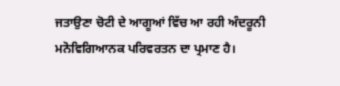ਜਤਾਉਣਾ ਚੋਟੀ ਦੇ ਆਗੂਆਂ ਵਿੱਚ ਆ ਰਹੀ ਅੰਦਰੂਨੀ ਮਨੋਵਿਗਿਆਨਕ ਪਰਿਵਰਤਨ ਦਾ ਪ੍ਰਮਾਣ ਹੈ।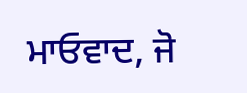ਮਾਓਵਾਦ, ਜੋ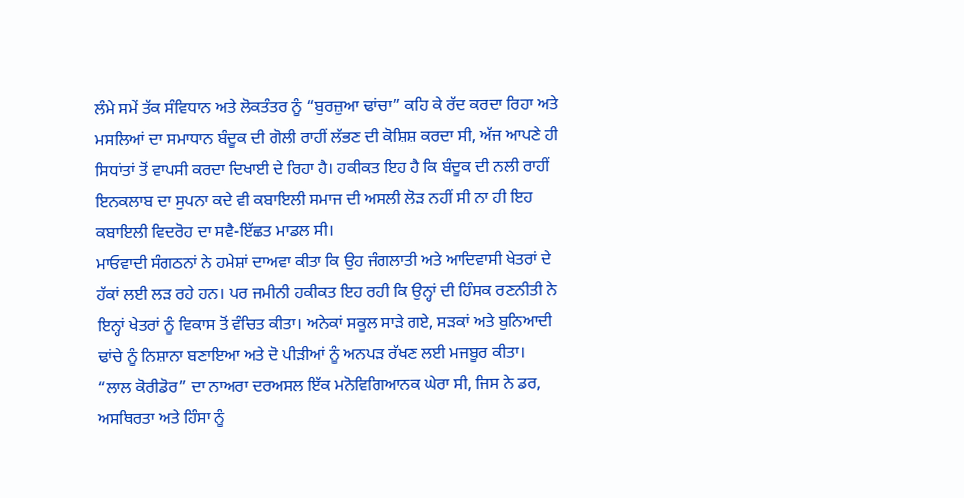ਲੰਮੇ ਸਮੇਂ ਤੱਕ ਸੰਵਿਧਾਨ ਅਤੇ ਲੋਕਤੰਤਰ ਨੂੰ “ਬੁਰਜ਼ੁਆ ਢਾਂਚਾ” ਕਹਿ ਕੇ ਰੱਦ ਕਰਦਾ ਰਿਹਾ ਅਤੇ ਮਸਲਿਆਂ ਦਾ ਸਮਾਧਾਨ ਬੰਦੂਕ ਦੀ ਗੋਲੀ ਰਾਹੀਂ ਲੱਭਣ ਦੀ ਕੋਸ਼ਿਸ਼ ਕਰਦਾ ਸੀ, ਅੱਜ ਆਪਣੇ ਹੀ ਸਿਧਾਂਤਾਂ ਤੋਂ ਵਾਪਸੀ ਕਰਦਾ ਦਿਖਾਈ ਦੇ ਰਿਹਾ ਹੈ। ਹਕੀਕਤ ਇਹ ਹੈ ਕਿ ਬੰਦੂਕ ਦੀ ਨਲੀ ਰਾਹੀਂ ਇਨਕਲਾਬ ਦਾ ਸੁਪਨਾ ਕਦੇ ਵੀ ਕਬਾਇਲੀ ਸਮਾਜ ਦੀ ਅਸਲੀ ਲੋੜ ਨਹੀਂ ਸੀ ਨਾ ਹੀ ਇਹ ਕਬਾਇਲੀ ਵਿਦਰੋਹ ਦਾ ਸਵੈ-ਇੱਛਤ ਮਾਡਲ ਸੀ।
ਮਾਓਵਾਦੀ ਸੰਗਠਨਾਂ ਨੇ ਹਮੇਸ਼ਾਂ ਦਾਅਵਾ ਕੀਤਾ ਕਿ ਉਹ ਜੰਗਲਾਤੀ ਅਤੇ ਆਦਿਵਾਸੀ ਖੇਤਰਾਂ ਦੇ ਹੱਕਾਂ ਲਈ ਲੜ ਰਹੇ ਹਨ। ਪਰ ਜਮੀਨੀ ਹਕੀਕਤ ਇਹ ਰਹੀ ਕਿ ਉਨ੍ਹਾਂ ਦੀ ਹਿੰਸਕ ਰਣਨੀਤੀ ਨੇ ਇਨ੍ਹਾਂ ਖੇਤਰਾਂ ਨੂੰ ਵਿਕਾਸ ਤੋਂ ਵੰਚਿਤ ਕੀਤਾ। ਅਨੇਕਾਂ ਸਕੂਲ ਸਾੜੇ ਗਏ, ਸੜਕਾਂ ਅਤੇ ਬੁਨਿਆਦੀ ਢਾਂਚੇ ਨੂੰ ਨਿਸ਼ਾਨਾ ਬਣਾਇਆ ਅਤੇ ਦੋ ਪੀੜੀਆਂ ਨੂੰ ਅਨਪੜ ਰੱਖਣ ਲਈ ਮਜਬੂਰ ਕੀਤਾ। “ਲਾਲ ਕੋਰੀਡੋਰ” ਦਾ ਨਾਅਰਾ ਦਰਅਸਲ ਇੱਕ ਮਨੋਵਿਗਿਆਨਕ ਘੇਰਾ ਸੀ, ਜਿਸ ਨੇ ਡਰ, ਅਸਥਿਰਤਾ ਅਤੇ ਹਿੰਸਾ ਨੂੰ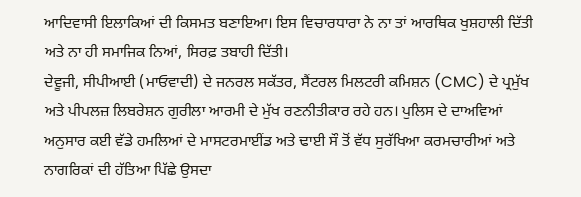ਆਦਿਵਾਸੀ ਇਲਾਕਿਆਂ ਦੀ ਕਿਸਮਤ ਬਣਾਇਆ। ਇਸ ਵਿਚਾਰਧਾਰਾ ਨੇ ਨਾ ਤਾਂ ਆਰਥਿਕ ਖੁਸ਼ਹਾਲੀ ਦਿੱਤੀ ਅਤੇ ਨਾ ਹੀ ਸਮਾਜਿਕ ਨਿਆਂ, ਸਿਰਫ਼ ਤਬਾਹੀ ਦਿੱਤੀ।
ਦੇਵੂਜੀ, ਸੀਪੀਆਈ (ਮਾਓਵਾਦੀ) ਦੇ ਜਨਰਲ ਸਕੱਤਰ, ਸੈਂਟਰਲ ਮਿਲਟਰੀ ਕਮਿਸ਼ਨ (CMC) ਦੇ ਪ੍ਰਮੁੱਖ ਅਤੇ ਪੀਪਲਜ਼ ਲਿਬਰੇਸ਼ਨ ਗੁਰੀਲਾ ਆਰਮੀ ਦੇ ਮੁੱਖ ਰਣਨੀਤੀਕਾਰ ਰਹੇ ਹਨ। ਪੁਲਿਸ ਦੇ ਦਾਅਵਿਆਂ ਅਨੁਸਾਰ ਕਈ ਵੱਡੇ ਹਮਲਿਆਂ ਦੇ ਮਾਸਟਰਮਾਈਂਡ ਅਤੇ ਢਾਈ ਸੌ ਤੋਂ ਵੱਧ ਸੁਰੱਖਿਆ ਕਰਮਚਾਰੀਆਂ ਅਤੇ ਨਾਗਰਿਕਾਂ ਦੀ ਹੱਤਿਆ ਪਿੱਛੇ ਉਸਦਾ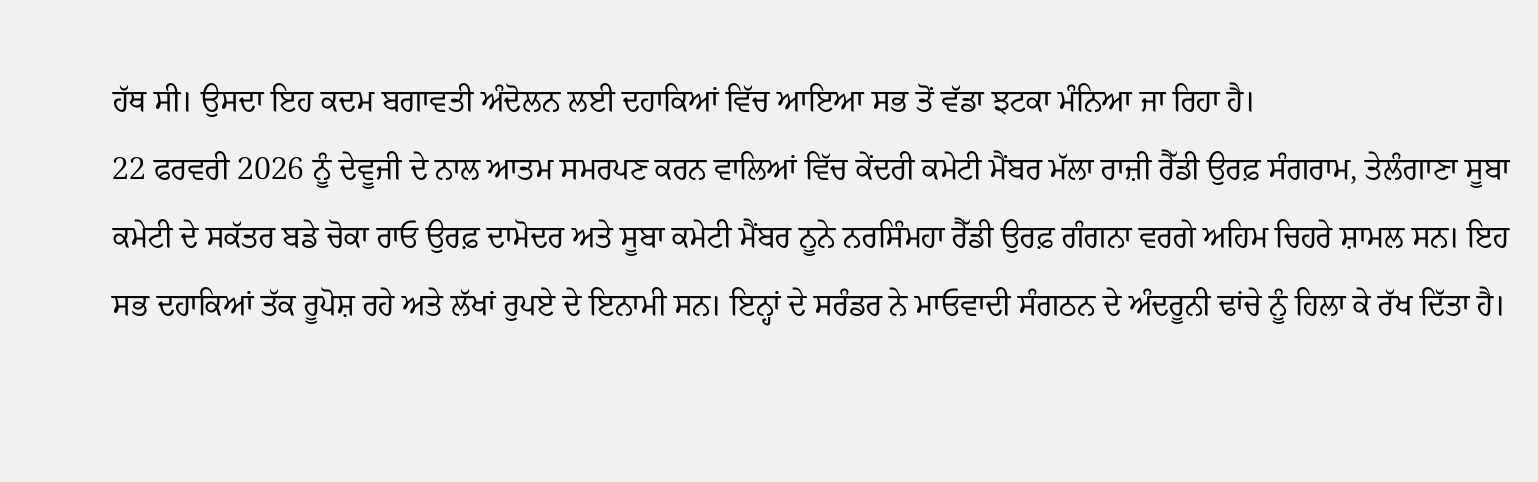ਹੱਥ ਸੀ। ਉਸਦਾ ਇਹ ਕਦਮ ਬਗਾਵਤੀ ਅੰਦੋਲਨ ਲਈ ਦਹਾਕਿਆਂ ਵਿੱਚ ਆਇਆ ਸਭ ਤੋਂ ਵੱਡਾ ਝਟਕਾ ਮੰਨਿਆ ਜਾ ਰਿਹਾ ਹੈ।
22 ਫਰਵਰੀ 2026 ਨੂੰ ਦੇਵੂਜੀ ਦੇ ਨਾਲ ਆਤਮ ਸਮਰਪਣ ਕਰਨ ਵਾਲਿਆਂ ਵਿੱਚ ਕੇਂਦਰੀ ਕਮੇਟੀ ਮੈਂਬਰ ਮੱਲਾ ਰਾਜ਼ੀ ਰੈੱਡੀ ਉਰਫ਼ ਸੰਗਰਾਮ, ਤੇਲੰਗਾਣਾ ਸੂਬਾ ਕਮੇਟੀ ਦੇ ਸਕੱਤਰ ਬਡੇ ਚੋਕਾ ਰਾਓ ਉਰਫ਼ ਦਾਮੋਦਰ ਅਤੇ ਸੂਬਾ ਕਮੇਟੀ ਮੈਂਬਰ ਨੂਨੇ ਨਰਸਿੰਮਹਾ ਰੈੱਡੀ ਉਰਫ਼ ਗੰਗਨਾ ਵਰਗੇ ਅਹਿਮ ਚਿਹਰੇ ਸ਼ਾਮਲ ਸਨ। ਇਹ ਸਭ ਦਹਾਕਿਆਂ ਤੱਕ ਰੂਪੋਸ਼ ਰਹੇ ਅਤੇ ਲੱਖਾਂ ਰੁਪਏ ਦੇ ਇਨਾਮੀ ਸਨ। ਇਨ੍ਹਾਂ ਦੇ ਸਰੰਡਰ ਨੇ ਮਾਓਵਾਦੀ ਸੰਗਠਨ ਦੇ ਅੰਦਰੂਨੀ ਢਾਂਚੇ ਨੂੰ ਹਿਲਾ ਕੇ ਰੱਖ ਦਿੱਤਾ ਹੈ।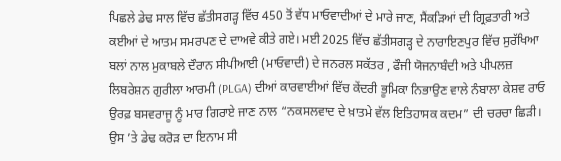ਪਿਛਲੇ ਡੇਢ ਸਾਲ ਵਿੱਚ ਛੱਤੀਸਗੜ੍ਹ ਵਿੱਚ 450 ਤੋਂ ਵੱਧ ਮਾਓਵਾਦੀਆਂ ਦੇ ਮਾਰੇ ਜਾਣ, ਸੈਂਕੜਿਆਂ ਦੀ ਗ੍ਰਿਫ਼ਤਾਰੀ ਅਤੇ ਕਈਆਂ ਦੇ ਆਤਮ ਸਮਰਪਣ ਦੇ ਦਾਅਵੇ ਕੀਤੇ ਗਏ। ਮਈ 2025 ਵਿੱਚ ਛੱਤੀਸਗੜ੍ਹ ਦੇ ਨਾਰਾਇਣਪੁਰ ਵਿੱਚ ਸੁਰੱਖਿਆ ਬਲਾਂ ਨਾਲ ਮੁਕਾਬਲੇ ਦੌਰਾਨ ਸੀਪੀਆਈ (ਮਾਓਵਾਦੀ) ਦੇ ਜਨਰਲ ਸਕੱਤਰ , ਫੌਜੀ ਯੋਜਨਾਬੰਦੀ ਅਤੇ ਪੀਪਲਜ਼ ਲਿਬਰੇਸ਼ਨ ਗੁਰੀਲਾ ਆਰਮੀ (PLGA) ਦੀਆਂ ਕਾਰਵਾਈਆਂ ਵਿੱਚ ਕੇਂਦਰੀ ਭੂਮਿਕਾ ਨਿਭਾਉਣ ਵਾਲੇ ਨੰਬਾਲਾ ਕੇਸ਼ਵ ਰਾਓ ਉਰਫ਼ ਬਸਵਰਾਜੂ ਨੂੰ ਮਾਰ ਗਿਰਾਏ ਜਾਣ ਨਾਲ “ਨਕਸਲਵਾਦ ਦੇ ਖ਼ਾਤਮੇ ਵੱਲ ਇਤਿਹਾਸਕ ਕਦਮ” ਦੀ ਚਰਚਾ ਛਿੜੀ। ਉਸ ’ਤੇ ਡੇਢ ਕਰੋੜ ਦਾ ਇਨਾਮ ਸੀ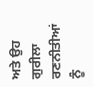ਅਤੇ ਉਹ ਗੁਰੀਲਾ ਰਣਨੀਤੀਆਂ ਨੂੰ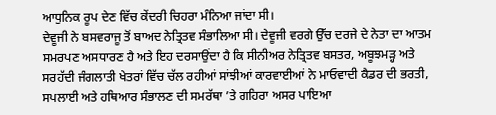ਆਧੁਨਿਕ ਰੂਪ ਦੇਣ ਵਿੱਚ ਕੇਂਦਰੀ ਚਿਹਰਾ ਮੰਨਿਆ ਜਾਂਦਾ ਸੀ।
ਦੇਵੂਜੀ ਨੇ ਬਸਵਰਾਜੂ ਤੋਂ ਬਾਅਦ ਨੇਤ੍ਰਿਤਵ ਸੰਭਾਲਿਆ ਸੀ। ਦੇਵੂਜੀ ਵਰਗੇ ਉੱਚ ਦਰਜੇ ਦੇ ਨੇਤਾ ਦਾ ਆਤਮ ਸਮਰਪਣ ਅਸਧਾਰਣ ਹੈ ਅਤੇ ਇਹ ਦਰਸਾਉਂਦਾ ਹੈ ਕਿ ਸੀਨੀਅਰ ਨੇਤ੍ਰਿਤਵ ਬਸਤਰ, ਅਬੂਝਮੜ੍ਹ ਅਤੇ ਸਰਹੱਦੀ ਜੰਗਲਾਤੀ ਖੇਤਰਾਂ ਵਿੱਚ ਚੱਲ ਰਹੀਆਂ ਸਾਂਝੀਆਂ ਕਾਰਵਾਈਆਂ ਨੇ ਮਾਓਵਾਦੀ ਕੈਡਰ ਦੀ ਭਰਤੀ, ਸਪਲਾਈ ਅਤੇ ਹਥਿਆਰ ਸੰਭਾਲਣ ਦੀ ਸਮਰੱਥਾ ’ਤੇ ਗਹਿਰਾ ਅਸਰ ਪਾਇਆ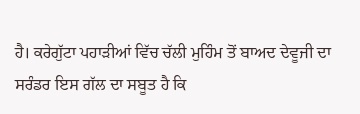ਹੈ। ਕਰੇਗੁੱਟਾ ਪਹਾੜੀਆਂ ਵਿੱਚ ਚੱਲੀ ਮੁਹਿੰਮ ਤੋਂ ਬਾਅਦ ਦੇਵੂਜੀ ਦਾ ਸਰੰਡਰ ਇਸ ਗੱਲ ਦਾ ਸਬੂਤ ਹੈ ਕਿ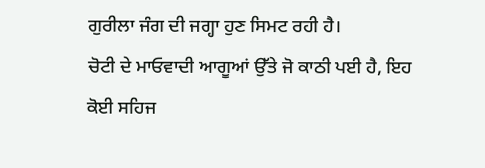ਗੁਰੀਲਾ ਜੰਗ ਦੀ ਜਗ੍ਹਾ ਹੁਣ ਸਿਮਟ ਰਹੀ ਹੈ।
ਚੋਟੀ ਦੇ ਮਾਓਵਾਦੀ ਆਗੂਆਂ ਉੱਤੇ ਜੋ ਕਾਠੀ ਪਈ ਹੈ, ਇਹ ਕੋਈ ਸਹਿਜ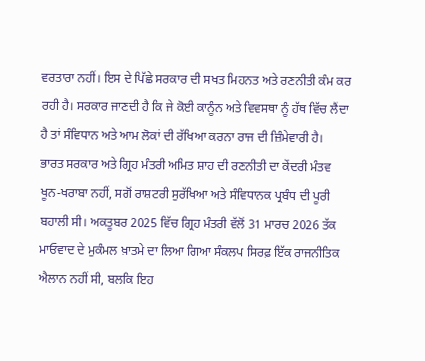ਵਰਤਾਰਾ ਨਹੀਂ। ਇਸ ਦੇ ਪਿੱਛੇ ਸਰਕਾਰ ਦੀ ਸਖਤ ਮਿਹਨਤ ਅਤੇ ਰਣਨੀਤੀ ਕੰਮ ਕਰ ਰਹੀ ਹੈ। ਸਰਕਾਰ ਜਾਣਦੀ ਹੈ ਕਿ ਜੇ ਕੋਈ ਕਾਨੂੰਨ ਅਤੇ ਵਿਵਸਥਾ ਨੂੰ ਹੱਥ ਵਿੱਚ ਲੈਂਦਾ ਹੈ ਤਾਂ ਸੰਵਿਧਾਨ ਅਤੇ ਆਮ ਲੋਕਾਂ ਦੀ ਰੱਖਿਆ ਕਰਨਾ ਰਾਜ ਦੀ ਜ਼ਿੰਮੇਵਾਰੀ ਹੈ।
ਭਾਰਤ ਸਰਕਾਰ ਅਤੇ ਗ੍ਰਿਹ ਮੰਤਰੀ ਅਮਿਤ ਸ਼ਾਹ ਦੀ ਰਣਨੀਤੀ ਦਾ ਕੇਂਦਰੀ ਮੰਤਵ ਖੂਨ-ਖਰਾਬਾ ਨਹੀਂ, ਸਗੋਂ ਰਾਸ਼ਟਰੀ ਸੁਰੱਖਿਆ ਅਤੇ ਸੰਵਿਧਾਨਕ ਪ੍ਰਬੰਧ ਦੀ ਪੂਰੀ ਬਹਾਲੀ ਸੀ। ਅਕਤੂਬਰ 2025 ਵਿੱਚ ਗ੍ਰਿਹ ਮੰਤਰੀ ਵੱਲੋਂ 31 ਮਾਰਚ 2026 ਤੱਕ ਮਾਓਵਾਦ ਦੇ ਮੁਕੰਮਲ ਖ਼ਾਤਮੇ ਦਾ ਲਿਆ ਗਿਆ ਸੰਕਲਪ ਸਿਰਫ਼ ਇੱਕ ਰਾਜਨੀਤਿਕ ਐਲਾਨ ਨਹੀਂ ਸੀ, ਬਲਕਿ ਇਹ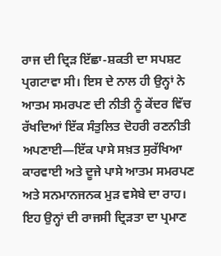ਰਾਜ ਦੀ ਦ੍ਰਿੜ ਇੱਛਾ-ਸ਼ਕਤੀ ਦਾ ਸਪਸ਼ਟ ਪ੍ਰਗਟਾਵਾ ਸੀ। ਇਸ ਦੇ ਨਾਲ ਹੀ ਉਨ੍ਹਾਂ ਨੇ ਆਤਮ ਸਮਰਪਣ ਦੀ ਨੀਤੀ ਨੂੰ ਕੇਂਦਰ ਵਿੱਚ ਰੱਖਦਿਆਂ ਇੱਕ ਸੰਤੁਲਿਤ ਦੋਹਰੀ ਰਣਨੀਤੀ ਅਪਣਾਈ—ਇੱਕ ਪਾਸੇ ਸਖ਼ਤ ਸੁਰੱਖਿਆ ਕਾਰਵਾਈ ਅਤੇ ਦੂਜੇ ਪਾਸੇ ਆਤਮ ਸਮਰਪਣ ਅਤੇ ਸਨਮਾਨਜਨਕ ਮੁੜ ਵਸੇਬੇ ਦਾ ਰਾਹ।
ਇਹ ਉਨ੍ਹਾਂ ਦੀ ਰਾਜਸੀ ਦ੍ਰਿੜਤਾ ਦਾ ਪ੍ਰਮਾਣ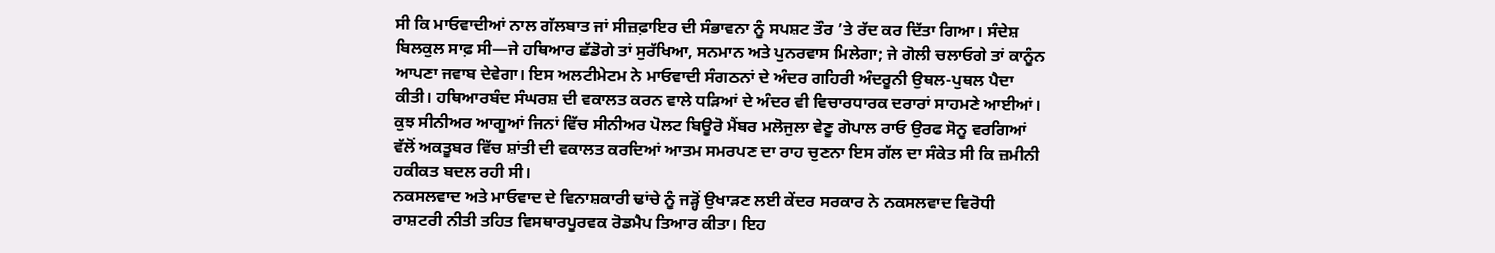ਸੀ ਕਿ ਮਾਓਵਾਦੀਆਂ ਨਾਲ ਗੱਲਬਾਤ ਜਾਂ ਸੀਜ਼ਫ਼ਾਇਰ ਦੀ ਸੰਭਾਵਨਾ ਨੂੰ ਸਪਸ਼ਟ ਤੌਰ ’ਤੇ ਰੱਦ ਕਰ ਦਿੱਤਾ ਗਿਆ। ਸੰਦੇਸ਼ ਬਿਲਕੁਲ ਸਾਫ਼ ਸੀ—ਜੇ ਹਥਿਆਰ ਛੱਡੋਗੇ ਤਾਂ ਸੁਰੱਖਿਆ, ਸਨਮਾਨ ਅਤੇ ਪੁਨਰਵਾਸ ਮਿਲੇਗਾ; ਜੇ ਗੋਲੀ ਚਲਾਓਗੇ ਤਾਂ ਕਾਨੂੰਨ ਆਪਣਾ ਜਵਾਬ ਦੇਵੇਗਾ। ਇਸ ਅਲਟੀਮੇਟਮ ਨੇ ਮਾਓਵਾਦੀ ਸੰਗਠਨਾਂ ਦੇ ਅੰਦਰ ਗਹਿਰੀ ਅੰਦਰੂਨੀ ਉਥਲ-ਪੁਥਲ ਪੈਦਾ ਕੀਤੀ। ਹਥਿਆਰਬੰਦ ਸੰਘਰਸ਼ ਦੀ ਵਕਾਲਤ ਕਰਨ ਵਾਲੇ ਧੜਿਆਂ ਦੇ ਅੰਦਰ ਵੀ ਵਿਚਾਰਧਾਰਕ ਦਰਾਰਾਂ ਸਾਹਮਣੇ ਆਈਆਂ। ਕੁਝ ਸੀਨੀਅਰ ਆਗੂਆਂ ਜਿਨਾਂ ਵਿੱਚ ਸੀਨੀਅਰ ਪੋਲਟ ਬਿਊਰੋ ਮੈਂਬਰ ਮਲੋਜੁਲਾ ਵੇਣੂ ਗੋਪਾਲ ਰਾਓ ਉਰਫ ਸੋਨੂ ਵਰਗਿਆਂ ਵੱਲੋਂ ਅਕਤੂਬਰ ਵਿੱਚ ਸ਼ਾਂਤੀ ਦੀ ਵਕਾਲਤ ਕਰਦਿਆਂ ਆਤਮ ਸਮਰਪਣ ਦਾ ਰਾਹ ਚੁਣਨਾ ਇਸ ਗੱਲ ਦਾ ਸੰਕੇਤ ਸੀ ਕਿ ਜ਼ਮੀਨੀ ਹਕੀਕਤ ਬਦਲ ਰਹੀ ਸੀ।
ਨਕਸਲਵਾਦ ਅਤੇ ਮਾਓਵਾਦ ਦੇ ਵਿਨਾਸ਼ਕਾਰੀ ਢਾਂਚੇ ਨੂੰ ਜੜ੍ਹੋਂ ਉਖਾੜਣ ਲਈ ਕੇਂਦਰ ਸਰਕਾਰ ਨੇ ਨਕਸਲਵਾਦ ਵਿਰੋਧੀ ਰਾਸ਼ਟਰੀ ਨੀਤੀ ਤਹਿਤ ਵਿਸਥਾਰਪੂਰਵਕ ਰੋਡਮੈਪ ਤਿਆਰ ਕੀਤਾ। ਇਹ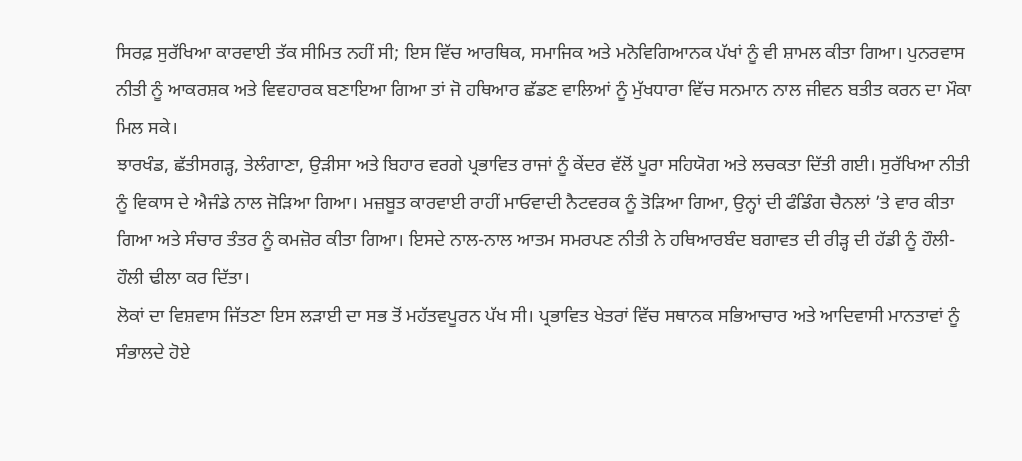ਸਿਰਫ਼ ਸੁਰੱਖਿਆ ਕਾਰਵਾਈ ਤੱਕ ਸੀਮਿਤ ਨਹੀਂ ਸੀ; ਇਸ ਵਿੱਚ ਆਰਥਿਕ, ਸਮਾਜਿਕ ਅਤੇ ਮਨੋਵਿਗਿਆਨਕ ਪੱਖਾਂ ਨੂੰ ਵੀ ਸ਼ਾਮਲ ਕੀਤਾ ਗਿਆ। ਪੁਨਰਵਾਸ ਨੀਤੀ ਨੂੰ ਆਕਰਸ਼ਕ ਅਤੇ ਵਿਵਹਾਰਕ ਬਣਾਇਆ ਗਿਆ ਤਾਂ ਜੋ ਹਥਿਆਰ ਛੱਡਣ ਵਾਲਿਆਂ ਨੂੰ ਮੁੱਖਧਾਰਾ ਵਿੱਚ ਸਨਮਾਨ ਨਾਲ ਜੀਵਨ ਬਤੀਤ ਕਰਨ ਦਾ ਮੌਕਾ ਮਿਲ ਸਕੇ।
ਝਾਰਖੰਡ, ਛੱਤੀਸਗੜ੍ਹ, ਤੇਲੰਗਾਣਾ, ਉੜੀਸਾ ਅਤੇ ਬਿਹਾਰ ਵਰਗੇ ਪ੍ਰਭਾਵਿਤ ਰਾਜਾਂ ਨੂੰ ਕੇਂਦਰ ਵੱਲੋਂ ਪੂਰਾ ਸਹਿਯੋਗ ਅਤੇ ਲਚਕਤਾ ਦਿੱਤੀ ਗਈ। ਸੁਰੱਖਿਆ ਨੀਤੀ ਨੂੰ ਵਿਕਾਸ ਦੇ ਐਜੰਡੇ ਨਾਲ ਜੋੜਿਆ ਗਿਆ। ਮਜ਼ਬੂਤ ਕਾਰਵਾਈ ਰਾਹੀਂ ਮਾਓਵਾਦੀ ਨੈਟਵਰਕ ਨੂੰ ਤੋੜਿਆ ਗਿਆ, ਉਨ੍ਹਾਂ ਦੀ ਫੰਡਿੰਗ ਚੈਨਲਾਂ ’ਤੇ ਵਾਰ ਕੀਤਾ ਗਿਆ ਅਤੇ ਸੰਚਾਰ ਤੰਤਰ ਨੂੰ ਕਮਜ਼ੋਰ ਕੀਤਾ ਗਿਆ। ਇਸਦੇ ਨਾਲ-ਨਾਲ ਆਤਮ ਸਮਰਪਣ ਨੀਤੀ ਨੇ ਹਥਿਆਰਬੰਦ ਬਗਾਵਤ ਦੀ ਰੀੜ੍ਹ ਦੀ ਹੱਡੀ ਨੂੰ ਹੌਲੀ-ਹੌਲੀ ਢੀਲਾ ਕਰ ਦਿੱਤਾ।
ਲੋਕਾਂ ਦਾ ਵਿਸ਼ਵਾਸ ਜਿੱਤਣਾ ਇਸ ਲੜਾਈ ਦਾ ਸਭ ਤੋਂ ਮਹੱਤਵਪੂਰਨ ਪੱਖ ਸੀ। ਪ੍ਰਭਾਵਿਤ ਖੇਤਰਾਂ ਵਿੱਚ ਸਥਾਨਕ ਸਭਿਆਚਾਰ ਅਤੇ ਆਦਿਵਾਸੀ ਮਾਨਤਾਵਾਂ ਨੂੰ ਸੰਭਾਲਦੇ ਹੋਏ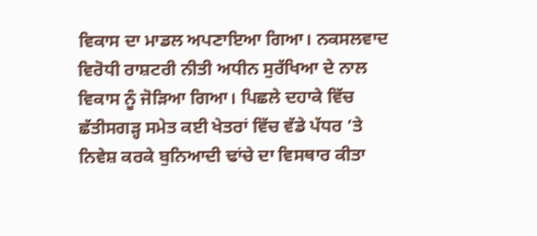ਵਿਕਾਸ ਦਾ ਮਾਡਲ ਅਪਣਾਇਆ ਗਿਆ। ਨਕਸਲਵਾਦ ਵਿਰੋਧੀ ਰਾਸ਼ਟਰੀ ਨੀਤੀ ਅਧੀਨ ਸੁਰੱਖਿਆ ਦੇ ਨਾਲ ਵਿਕਾਸ ਨੂੰ ਜੋੜਿਆ ਗਿਆ। ਪਿਛਲੇ ਦਹਾਕੇ ਵਿੱਚ ਛੱਤੀਸਗੜ੍ਹ ਸਮੇਤ ਕਈ ਖੇਤਰਾਂ ਵਿੱਚ ਵੱਡੇ ਪੱਧਰ ’ਤੇ ਨਿਵੇਸ਼ ਕਰਕੇ ਬੁਨਿਆਦੀ ਢਾਂਚੇ ਦਾ ਵਿਸਥਾਰ ਕੀਤਾ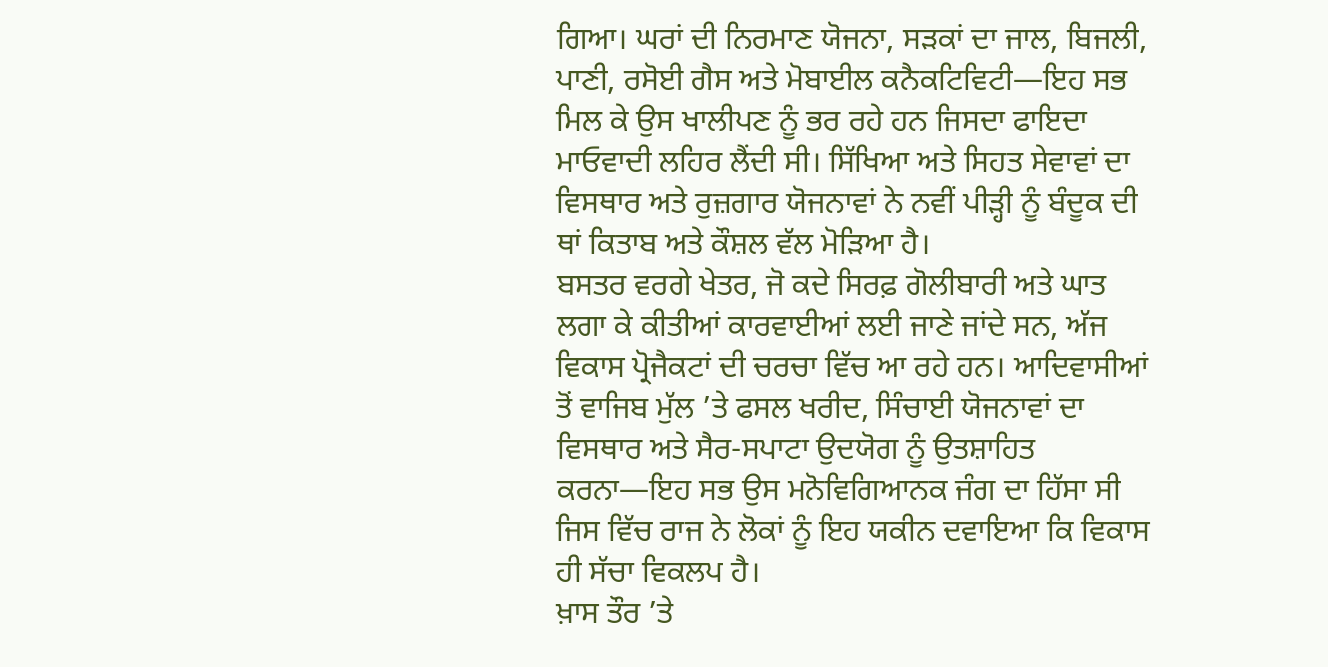ਗਿਆ। ਘਰਾਂ ਦੀ ਨਿਰਮਾਣ ਯੋਜਨਾ, ਸੜਕਾਂ ਦਾ ਜਾਲ, ਬਿਜਲੀ, ਪਾਣੀ, ਰਸੋਈ ਗੈਸ ਅਤੇ ਮੋਬਾਈਲ ਕਨੈਕਟਿਵਿਟੀ—ਇਹ ਸਭ ਮਿਲ ਕੇ ਉਸ ਖਾਲੀਪਣ ਨੂੰ ਭਰ ਰਹੇ ਹਨ ਜਿਸਦਾ ਫਾਇਦਾ ਮਾਓਵਾਦੀ ਲਹਿਰ ਲੈਂਦੀ ਸੀ। ਸਿੱਖਿਆ ਅਤੇ ਸਿਹਤ ਸੇਵਾਵਾਂ ਦਾ ਵਿਸਥਾਰ ਅਤੇ ਰੁਜ਼ਗਾਰ ਯੋਜਨਾਵਾਂ ਨੇ ਨਵੀਂ ਪੀੜ੍ਹੀ ਨੂੰ ਬੰਦੂਕ ਦੀ ਥਾਂ ਕਿਤਾਬ ਅਤੇ ਕੌਸ਼ਲ ਵੱਲ ਮੋੜਿਆ ਹੈ।
ਬਸਤਰ ਵਰਗੇ ਖੇਤਰ, ਜੋ ਕਦੇ ਸਿਰਫ਼ ਗੋਲੀਬਾਰੀ ਅਤੇ ਘਾਤ ਲਗਾ ਕੇ ਕੀਤੀਆਂ ਕਾਰਵਾਈਆਂ ਲਈ ਜਾਣੇ ਜਾਂਦੇ ਸਨ, ਅੱਜ ਵਿਕਾਸ ਪ੍ਰੋਜੈਕਟਾਂ ਦੀ ਚਰਚਾ ਵਿੱਚ ਆ ਰਹੇ ਹਨ। ਆਦਿਵਾਸੀਆਂ ਤੋਂ ਵਾਜਿਬ ਮੁੱਲ ’ਤੇ ਫਸਲ ਖਰੀਦ, ਸਿੰਚਾਈ ਯੋਜਨਾਵਾਂ ਦਾ ਵਿਸਥਾਰ ਅਤੇ ਸੈਰ-ਸਪਾਟਾ ਉਦਯੋਗ ਨੂੰ ਉਤਸ਼ਾਹਿਤ ਕਰਨਾ—ਇਹ ਸਭ ਉਸ ਮਨੋਵਿਗਿਆਨਕ ਜੰਗ ਦਾ ਹਿੱਸਾ ਸੀ ਜਿਸ ਵਿੱਚ ਰਾਜ ਨੇ ਲੋਕਾਂ ਨੂੰ ਇਹ ਯਕੀਨ ਦਵਾਇਆ ਕਿ ਵਿਕਾਸ ਹੀ ਸੱਚਾ ਵਿਕਲਪ ਹੈ।
ਖ਼ਾਸ ਤੌਰ ’ਤੇ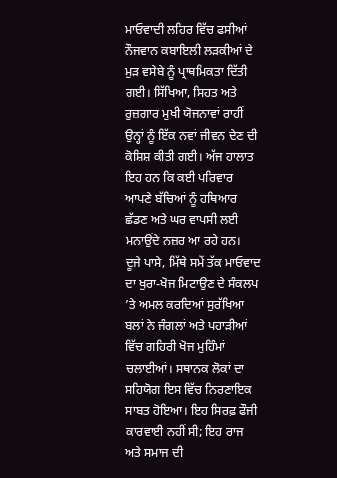ਮਾਓਵਾਦੀ ਲਹਿਰ ਵਿੱਚ ਫਸੀਆਂ ਨੌਜਵਾਨ ਕਬਾਇਲੀ ਲੜਕੀਆਂ ਦੇ ਮੁੜ ਵਸੇਬੇ ਨੂੰ ਪ੍ਰਾਥਮਿਕਤਾ ਦਿੱਤੀ ਗਈ। ਸਿੱਖਿਆ, ਸਿਹਤ ਅਤੇ ਰੁਜ਼ਗਾਰ ਮੁਖੀ ਯੋਜਨਾਵਾਂ ਰਾਹੀਂ ਉਨ੍ਹਾਂ ਨੂੰ ਇੱਕ ਨਵਾਂ ਜੀਵਨ ਦੇਣ ਦੀ ਕੋਸ਼ਿਸ਼ ਕੀਤੀ ਗਈ। ਅੱਜ ਹਾਲਾਤ ਇਹ ਹਨ ਕਿ ਕਈ ਪਰਿਵਾਰ ਆਪਣੇ ਬੱਚਿਆਂ ਨੂੰ ਹਥਿਆਰ ਛੱਡਣ ਅਤੇ ਘਰ ਵਾਪਸੀ ਲਈ ਮਨਾਉਂਦੇ ਨਜ਼ਰ ਆ ਰਹੇ ਹਨ।
ਦੂਜੇ ਪਾਸੇ, ਮਿੱਥੇ ਸਮੇਂ ਤੱਕ ਮਾਓਵਾਦ ਦਾ ਖੁਰਾ-ਖੋਜ ਮਿਟਾਉਣ ਦੇ ਸੰਕਲਪ ’ਤੇ ਅਮਲ ਕਰਦਿਆਂ ਸੁਰੱਖਿਆ ਬਲਾਂ ਨੇ ਜੰਗਲਾਂ ਅਤੇ ਪਹਾੜੀਆਂ ਵਿੱਚ ਗਹਿਰੀ ਖੋਜ ਮੁਹਿੰਮਾਂ ਚਲਾਈਆਂ। ਸਥਾਨਕ ਲੋਕਾਂ ਦਾ ਸਹਿਯੋਗ ਇਸ ਵਿੱਚ ਨਿਰਣਾਇਕ ਸਾਬਤ ਹੋਇਆ। ਇਹ ਸਿਰਫ਼ ਫੌਜੀ ਕਾਰਵਾਈ ਨਹੀਂ ਸੀ; ਇਹ ਰਾਜ ਅਤੇ ਸਮਾਜ ਦੀ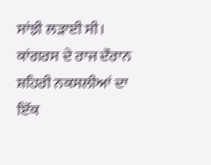ਸਾਂਝੀ ਲੜਾਈ ਸੀ।
ਕਾਂਗਰਸ ਦੇ ਰਾਜ ਦੌਰਾਨ ਸ਼ਹਿਰੀ ਨਕਸਲੀਆਂ ਦਾ ਇੱਕ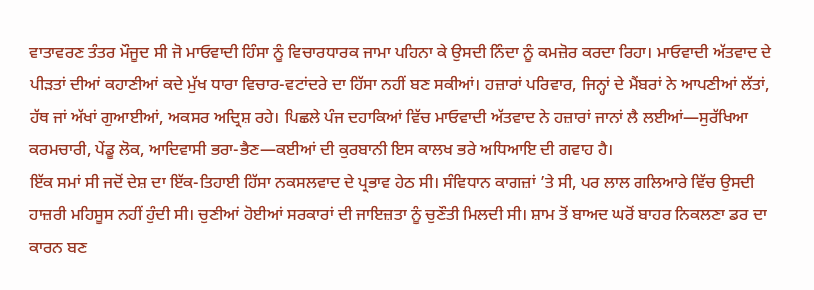ਵਾਤਾਵਰਣ ਤੰਤਰ ਮੌਜੂਦ ਸੀ ਜੋ ਮਾਓਵਾਦੀ ਹਿੰਸਾ ਨੂੰ ਵਿਚਾਰਧਾਰਕ ਜਾਮਾ ਪਹਿਨਾ ਕੇ ਉਸਦੀ ਨਿੰਦਾ ਨੂੰ ਕਮਜ਼ੋਰ ਕਰਦਾ ਰਿਹਾ। ਮਾਓਵਾਦੀ ਅੱਤਵਾਦ ਦੇ ਪੀੜਤਾਂ ਦੀਆਂ ਕਹਾਣੀਆਂ ਕਦੇ ਮੁੱਖ ਧਾਰਾ ਵਿਚਾਰ-ਵਟਾਂਦਰੇ ਦਾ ਹਿੱਸਾ ਨਹੀਂ ਬਣ ਸਕੀਆਂ। ਹਜ਼ਾਰਾਂ ਪਰਿਵਾਰ, ਜਿਨ੍ਹਾਂ ਦੇ ਮੈਂਬਰਾਂ ਨੇ ਆਪਣੀਆਂ ਲੱਤਾਂ, ਹੱਥ ਜਾਂ ਅੱਖਾਂ ਗੁਆਈਆਂ, ਅਕਸਰ ਅਦ੍ਰਿਸ਼ ਰਹੇ। ਪਿਛਲੇ ਪੰਜ ਦਹਾਕਿਆਂ ਵਿੱਚ ਮਾਓਵਾਦੀ ਅੱਤਵਾਦ ਨੇ ਹਜ਼ਾਰਾਂ ਜਾਨਾਂ ਲੈ ਲਈਆਂ—ਸੁਰੱਖਿਆ ਕਰਮਚਾਰੀ, ਪੇਂਡੂ ਲੋਕ, ਆਦਿਵਾਸੀ ਭਰਾ-ਭੈਣ—ਕਈਆਂ ਦੀ ਕੁਰਬਾਨੀ ਇਸ ਕਾਲਖ ਭਰੇ ਅਧਿਆਇ ਦੀ ਗਵਾਹ ਹੈ।
ਇੱਕ ਸਮਾਂ ਸੀ ਜਦੋਂ ਦੇਸ਼ ਦਾ ਇੱਕ-ਤਿਹਾਈ ਹਿੱਸਾ ਨਕਸਲਵਾਦ ਦੇ ਪ੍ਰਭਾਵ ਹੇਠ ਸੀ। ਸੰਵਿਧਾਨ ਕਾਗਜ਼ਾਂ ’ਤੇ ਸੀ, ਪਰ ਲਾਲ ਗਲਿਆਰੇ ਵਿੱਚ ਉਸਦੀ ਹਾਜ਼ਰੀ ਮਹਿਸੂਸ ਨਹੀਂ ਹੁੰਦੀ ਸੀ। ਚੁਣੀਆਂ ਹੋਈਆਂ ਸਰਕਾਰਾਂ ਦੀ ਜਾਇਜ਼ਤਾ ਨੂੰ ਚੁਣੌਤੀ ਮਿਲਦੀ ਸੀ। ਸ਼ਾਮ ਤੋਂ ਬਾਅਦ ਘਰੋਂ ਬਾਹਰ ਨਿਕਲਣਾ ਡਰ ਦਾ ਕਾਰਨ ਬਣ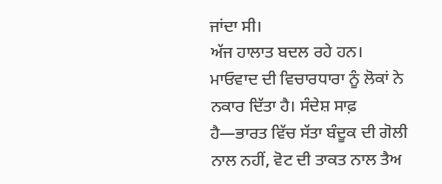ਜਾਂਦਾ ਸੀ।
ਅੱਜ ਹਾਲਾਤ ਬਦਲ ਰਹੇ ਹਨ। ਮਾਓਵਾਦ ਦੀ ਵਿਚਾਰਧਾਰਾ ਨੂੰ ਲੋਕਾਂ ਨੇ ਨਕਾਰ ਦਿੱਤਾ ਹੈ। ਸੰਦੇਸ਼ ਸਾਫ਼ ਹੈ—ਭਾਰਤ ਵਿੱਚ ਸੱਤਾ ਬੰਦੂਕ ਦੀ ਗੋਲੀ ਨਾਲ ਨਹੀਂ, ਵੋਟ ਦੀ ਤਾਕਤ ਨਾਲ ਤੈਅ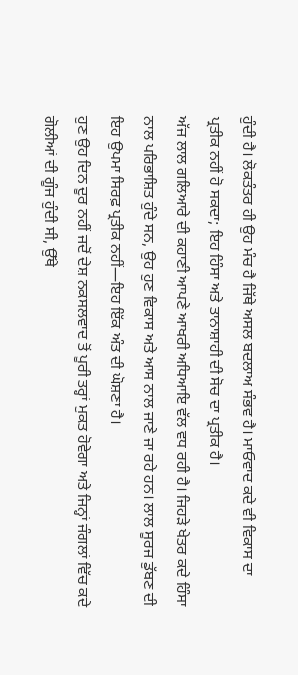ਹੁੰਦੀ ਹੈ। ਲੋਕਤੰਤਰ ਹੀ ਉਹ ਮੰਚ ਹੈ ਜਿੱਥੇ ਅਸਲ ਬਦਲਾਅ ਸੰਭਵ ਹੈ। ਮਾਓਵਾਦ ਕਦੇ ਵੀ ਵਿਕਾਸ ਦਾ ਪ੍ਰਤੀਕ ਨਹੀਂ ਹੋ ਸਕਦਾ; ਇਹ ਹਿੰਸਾ ਅਤੇ ਤਾਨਾਸ਼ਾਹੀ ਦੀ ਸੋਚ ਦਾ ਪ੍ਰਤੀਕ ਹੈ।
ਅੱਜ ਲਾਲ ਗਲਿਆਰੇ ਦੀ ਕਹਾਣੀ ਆਪਣੇ ਆਖਰੀ ਅਧਿਆਇ ਵੱਲ ਵਧ ਰਹੀ ਹੈ। ਜਿਹੜੇ ਖੇਤਰ ਕਦੇ ਹਿੰਸਾ ਨਾਲ ਪਰਿਭਾਸ਼ਿਤ ਹੁੰਦੇ ਸਨ, ਉਹ ਹੁਣ ਵਿਕਾਸ ਅਤੇ ਆਸ ਨਾਲ ਜਾਣੇ ਜਾ ਰਹੇ ਹਨ। ਲਾਲ ਸੂਰਜ ਡੁੱਬਣ ਦੀ ਇਹ ਉਪਮਾ ਸਿਰਫ਼ ਪ੍ਰਤੀਕ ਨਹੀਂ—ਇਹ ਇੱਕ ਅੰਤ ਦੀ ਘੋਸ਼ਣਾ ਹੈ।
ਹੁਣ ਉਹ ਦਿਨ ਦੂਰ ਨਹੀਂ ਜਦੋਂ ਦੇਸ਼ ਨਕਸਲਵਾਦ ਤੋਂ ਪੂਰੀ ਤਰ੍ਹਾਂ ਮੁਕਤ ਹੋਵੇਗਾ ਅਤੇ ਜਿਨ੍ਹਾਂ ਜੰਗਲਾਂ ਵਿੱਚ ਕਦੇ ਗੋਲੀਆਂ ਦੀ ਗੂੰਜ ਹੁੰਦੀ ਸੀ, ਉੱਥੇ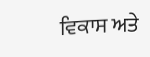ਵਿਕਾਸ ਅਤੇ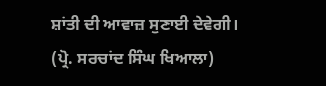ਸ਼ਾਂਤੀ ਦੀ ਆਵਾਜ਼ ਸੁਣਾਈ ਦੇਵੇਗੀ।
(ਪ੍ਰੋ. ਸਰਚਾਂਦ ਸਿੰਘ ਖਿਆਲਾ)